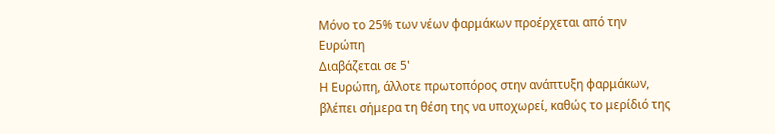Μόνο το 25% των νέων φαρμάκων προέρχεται από την Ευρώπη
Διαβάζεται σε 5'
Η Ευρώπη, άλλοτε πρωτοπόρος στην ανάπτυξη φαρμάκων, βλέπει σήμερα τη θέση της να υποχωρεί, καθώς το μερίδιό της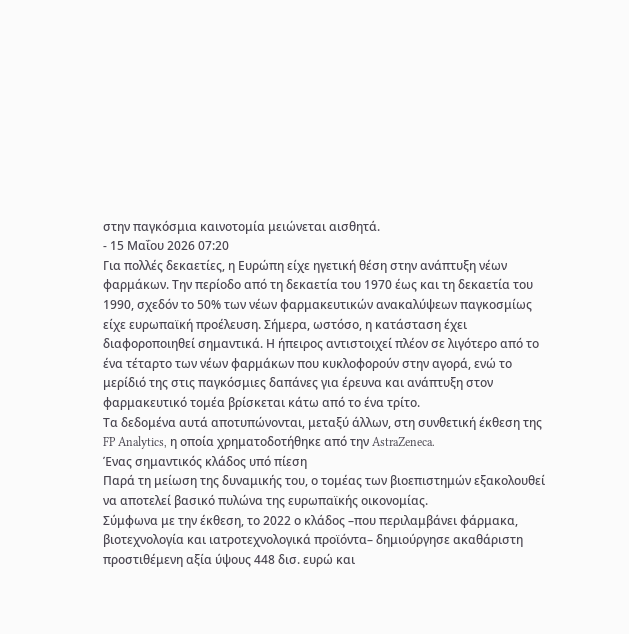στην παγκόσμια καινοτομία μειώνεται αισθητά.
- 15 Μαΐου 2026 07:20
Για πολλές δεκαετίες, η Ευρώπη είχε ηγετική θέση στην ανάπτυξη νέων φαρμάκων. Την περίοδο από τη δεκαετία του 1970 έως και τη δεκαετία του 1990, σχεδόν το 50% των νέων φαρμακευτικών ανακαλύψεων παγκοσμίως είχε ευρωπαϊκή προέλευση. Σήμερα, ωστόσο, η κατάσταση έχει διαφοροποιηθεί σημαντικά. Η ήπειρος αντιστοιχεί πλέον σε λιγότερο από το ένα τέταρτο των νέων φαρμάκων που κυκλοφορούν στην αγορά, ενώ το μερίδιό της στις παγκόσμιες δαπάνες για έρευνα και ανάπτυξη στον φαρμακευτικό τομέα βρίσκεται κάτω από το ένα τρίτο.
Τα δεδομένα αυτά αποτυπώνονται, μεταξύ άλλων, στη συνθετική έκθεση της FP Analytics, η οποία χρηματοδοτήθηκε από την AstraZeneca.
Ένας σημαντικός κλάδος υπό πίεση
Παρά τη μείωση της δυναμικής του, ο τομέας των βιοεπιστημών εξακολουθεί να αποτελεί βασικό πυλώνα της ευρωπαϊκής οικονομίας.
Σύμφωνα με την έκθεση, το 2022 ο κλάδος –που περιλαμβάνει φάρμακα, βιοτεχνολογία και ιατροτεχνολογικά προϊόντα– δημιούργησε ακαθάριστη προστιθέμενη αξία ύψους 448 δισ. ευρώ και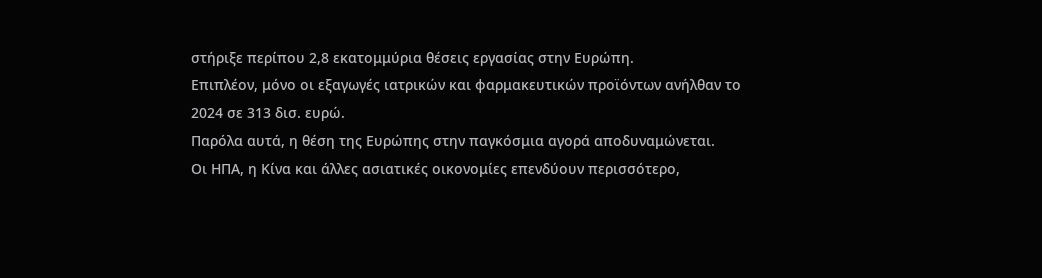στήριξε περίπου 2,8 εκατομμύρια θέσεις εργασίας στην Ευρώπη.
Επιπλέον, μόνο οι εξαγωγές ιατρικών και φαρμακευτικών προϊόντων ανήλθαν το 2024 σε 313 δισ. ευρώ.
Παρόλα αυτά, η θέση της Ευρώπης στην παγκόσμια αγορά αποδυναμώνεται.
Οι ΗΠΑ, η Κίνα και άλλες ασιατικές οικονομίες επενδύουν περισσότερο,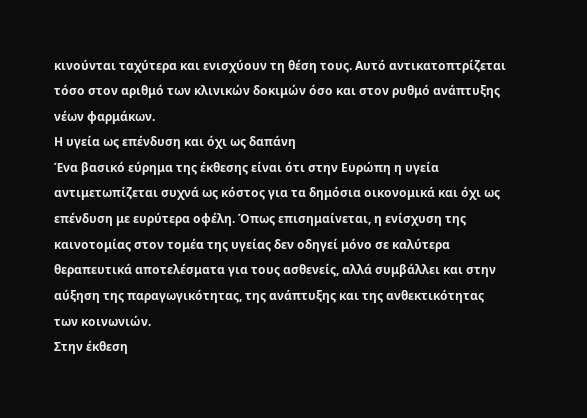κινούνται ταχύτερα και ενισχύουν τη θέση τους. Αυτό αντικατοπτρίζεται τόσο στον αριθμό των κλινικών δοκιμών όσο και στον ρυθμό ανάπτυξης νέων φαρμάκων.
Η υγεία ως επένδυση και όχι ως δαπάνη
Ένα βασικό εύρημα της έκθεσης είναι ότι στην Ευρώπη η υγεία αντιμετωπίζεται συχνά ως κόστος για τα δημόσια οικονομικά και όχι ως επένδυση με ευρύτερα οφέλη. Όπως επισημαίνεται, η ενίσχυση της καινοτομίας στον τομέα της υγείας δεν οδηγεί μόνο σε καλύτερα θεραπευτικά αποτελέσματα για τους ασθενείς, αλλά συμβάλλει και στην αύξηση της παραγωγικότητας, της ανάπτυξης και της ανθεκτικότητας των κοινωνιών.
Στην έκθεση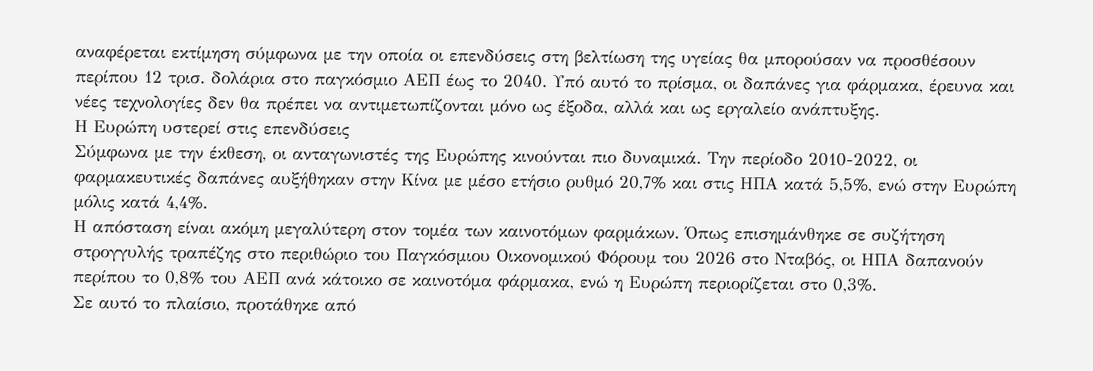αναφέρεται εκτίμηση σύμφωνα με την οποία οι επενδύσεις στη βελτίωση της υγείας θα μπορούσαν να προσθέσουν περίπου 12 τρισ. δολάρια στο παγκόσμιο ΑΕΠ έως το 2040. Υπό αυτό το πρίσμα, οι δαπάνες για φάρμακα, έρευνα και νέες τεχνολογίες δεν θα πρέπει να αντιμετωπίζονται μόνο ως έξοδα, αλλά και ως εργαλείο ανάπτυξης.
Η Ευρώπη υστερεί στις επενδύσεις
Σύμφωνα με την έκθεση, οι ανταγωνιστές της Ευρώπης κινούνται πιο δυναμικά. Την περίοδο 2010-2022, οι φαρμακευτικές δαπάνες αυξήθηκαν στην Κίνα με μέσο ετήσιο ρυθμό 20,7% και στις ΗΠΑ κατά 5,5%, ενώ στην Ευρώπη μόλις κατά 4,4%.
Η απόσταση είναι ακόμη μεγαλύτερη στον τομέα των καινοτόμων φαρμάκων. Όπως επισημάνθηκε σε συζήτηση στρογγυλής τραπέζης στο περιθώριο του Παγκόσμιου Οικονομικού Φόρουμ του 2026 στο Νταβός, οι ΗΠΑ δαπανούν περίπου το 0,8% του ΑΕΠ ανά κάτοικο σε καινοτόμα φάρμακα, ενώ η Ευρώπη περιορίζεται στο 0,3%.
Σε αυτό το πλαίσιο, προτάθηκε από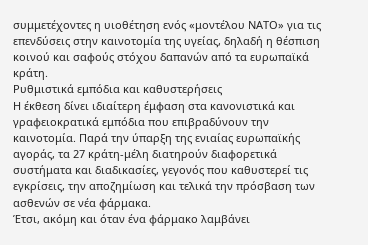συμμετέχοντες η υιοθέτηση ενός «μοντέλου ΝΑΤΟ» για τις επενδύσεις στην καινοτομία της υγείας, δηλαδή η θέσπιση κοινού και σαφούς στόχου δαπανών από τα ευρωπαϊκά κράτη.
Ρυθμιστικά εμπόδια και καθυστερήσεις
Η έκθεση δίνει ιδιαίτερη έμφαση στα κανονιστικά και γραφειοκρατικά εμπόδια που επιβραδύνουν την καινοτομία. Παρά την ύπαρξη της ενιαίας ευρωπαϊκής αγοράς, τα 27 κράτη-μέλη διατηρούν διαφορετικά συστήματα και διαδικασίες, γεγονός που καθυστερεί τις εγκρίσεις, την αποζημίωση και τελικά την πρόσβαση των ασθενών σε νέα φάρμακα.
Έτσι, ακόμη και όταν ένα φάρμακο λαμβάνει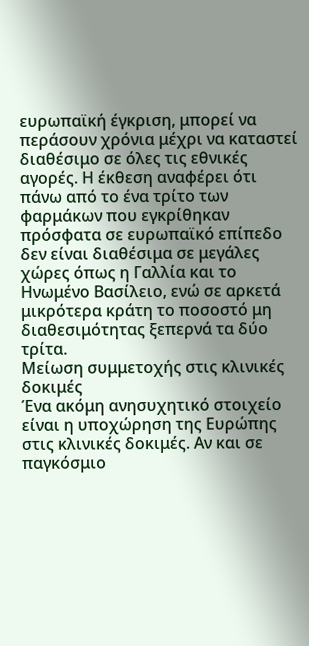ευρωπαϊκή έγκριση, μπορεί να περάσουν χρόνια μέχρι να καταστεί διαθέσιμο σε όλες τις εθνικές αγορές. Η έκθεση αναφέρει ότι πάνω από το ένα τρίτο των φαρμάκων που εγκρίθηκαν πρόσφατα σε ευρωπαϊκό επίπεδο δεν είναι διαθέσιμα σε μεγάλες χώρες όπως η Γαλλία και το Ηνωμένο Βασίλειο, ενώ σε αρκετά μικρότερα κράτη το ποσοστό μη διαθεσιμότητας ξεπερνά τα δύο τρίτα.
Μείωση συμμετοχής στις κλινικές δοκιμές
Ένα ακόμη ανησυχητικό στοιχείο είναι η υποχώρηση της Ευρώπης στις κλινικές δοκιμές. Αν και σε παγκόσμιο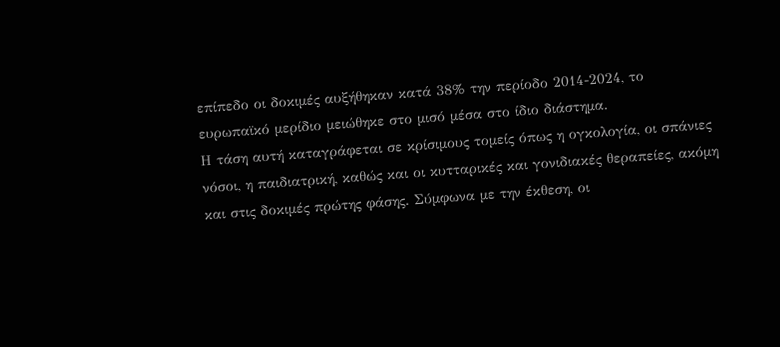επίπεδο οι δοκιμές αυξήθηκαν κατά 38% την περίοδο 2014-2024, το ευρωπαϊκό μερίδιο μειώθηκε στο μισό μέσα στο ίδιο διάστημα.
Η τάση αυτή καταγράφεται σε κρίσιμους τομείς όπως η ογκολογία, οι σπάνιες νόσοι, η παιδιατρική, καθώς και οι κυτταρικές και γονιδιακές θεραπείες, ακόμη και στις δοκιμές πρώτης φάσης. Σύμφωνα με την έκθεση, οι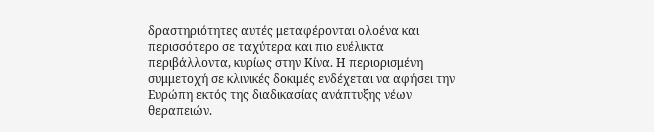δραστηριότητες αυτές μεταφέρονται ολοένα και περισσότερο σε ταχύτερα και πιο ευέλικτα περιβάλλοντα, κυρίως στην Κίνα. Η περιορισμένη συμμετοχή σε κλινικές δοκιμές ενδέχεται να αφήσει την Ευρώπη εκτός της διαδικασίας ανάπτυξης νέων θεραπειών.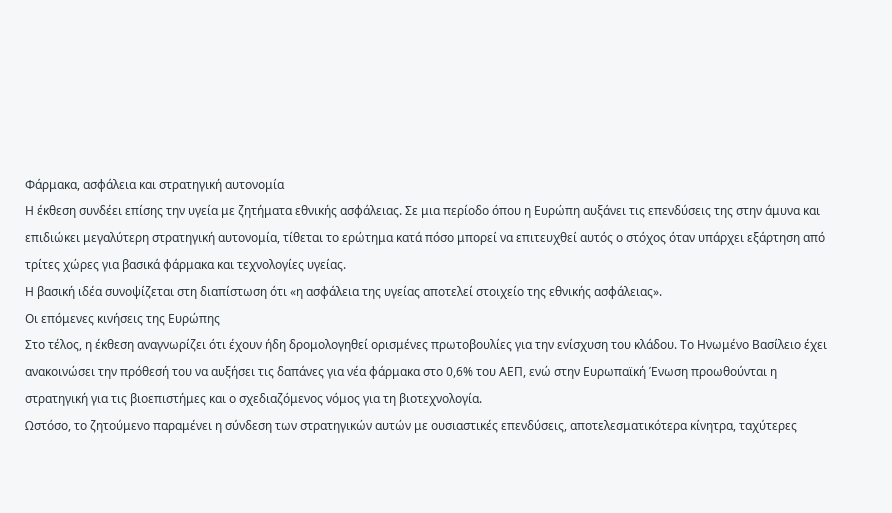Φάρμακα, ασφάλεια και στρατηγική αυτονομία
Η έκθεση συνδέει επίσης την υγεία με ζητήματα εθνικής ασφάλειας. Σε μια περίοδο όπου η Ευρώπη αυξάνει τις επενδύσεις της στην άμυνα και επιδιώκει μεγαλύτερη στρατηγική αυτονομία, τίθεται το ερώτημα κατά πόσο μπορεί να επιτευχθεί αυτός ο στόχος όταν υπάρχει εξάρτηση από τρίτες χώρες για βασικά φάρμακα και τεχνολογίες υγείας.
Η βασική ιδέα συνοψίζεται στη διαπίστωση ότι «η ασφάλεια της υγείας αποτελεί στοιχείο της εθνικής ασφάλειας».
Οι επόμενες κινήσεις της Ευρώπης
Στο τέλος, η έκθεση αναγνωρίζει ότι έχουν ήδη δρομολογηθεί ορισμένες πρωτοβουλίες για την ενίσχυση του κλάδου. Το Ηνωμένο Βασίλειο έχει ανακοινώσει την πρόθεσή του να αυξήσει τις δαπάνες για νέα φάρμακα στο 0,6% του ΑΕΠ, ενώ στην Ευρωπαϊκή Ένωση προωθούνται η στρατηγική για τις βιοεπιστήμες και ο σχεδιαζόμενος νόμος για τη βιοτεχνολογία.
Ωστόσο, το ζητούμενο παραμένει η σύνδεση των στρατηγικών αυτών με ουσιαστικές επενδύσεις, αποτελεσματικότερα κίνητρα, ταχύτερες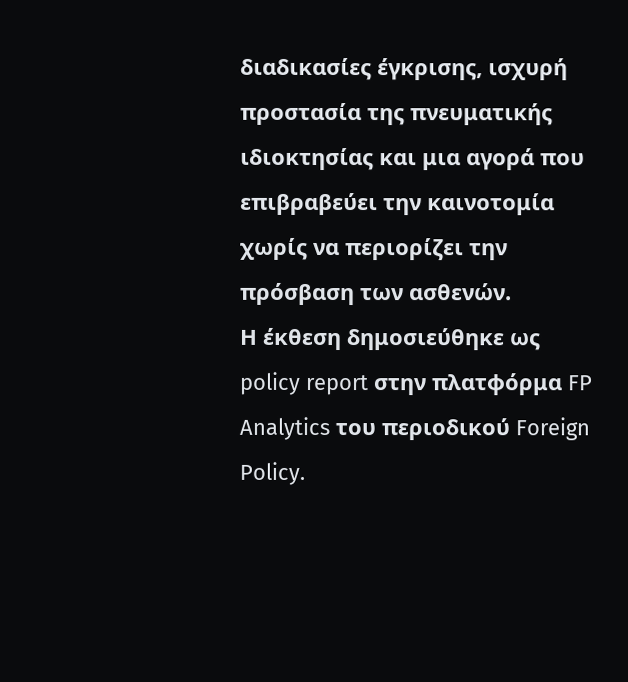διαδικασίες έγκρισης, ισχυρή προστασία της πνευματικής ιδιοκτησίας και μια αγορά που επιβραβεύει την καινοτομία χωρίς να περιορίζει την πρόσβαση των ασθενών.
Η έκθεση δημοσιεύθηκε ως policy report στην πλατφόρμα FP Analytics του περιοδικού Foreign Policy.